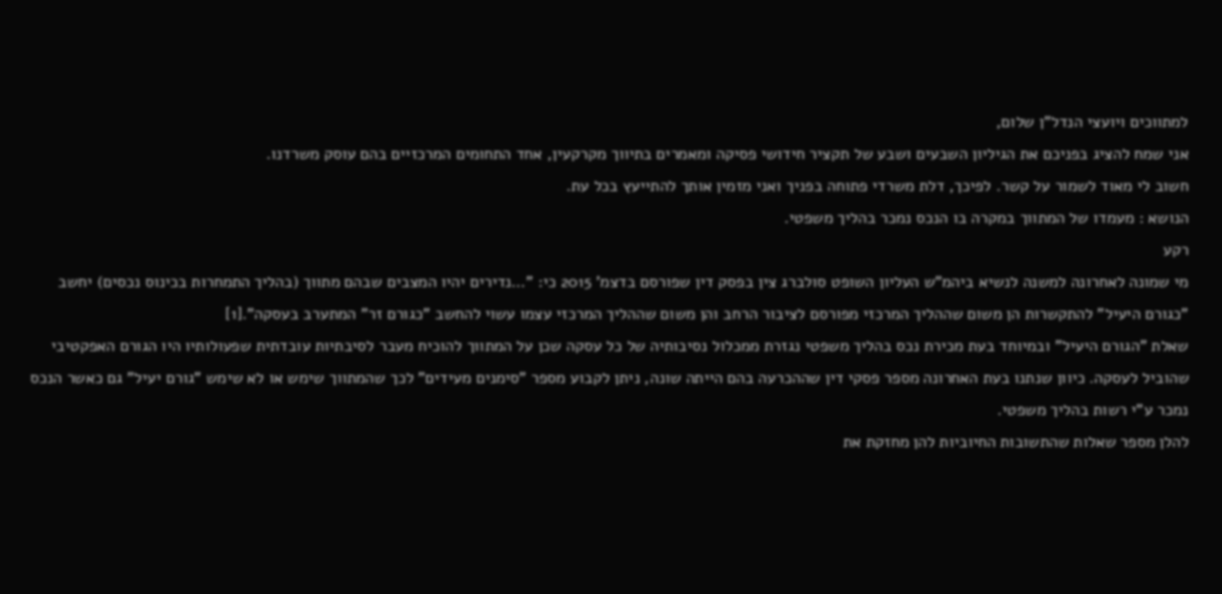למתווכים ויועצי הנדל"ן שלום,
אני שמח להציג בפניכם את הגיליון השבעים ושבע של תקציר חידושי פסיקה ומאמרים בתיווך מקרקעין, אחד התחומים המרכזיים בהם עוסק משרדנו.
חשוב לי מאוד לשמור על קשר. לפיכך, דלת משרדי פתוחה בפניך ואני מזמין אותך להתייעץ בכל עת.
הנושא : מעמדו של המתווך במקרה בו הנכס נמכר בהליך משפטי.
רקע
מי שמונה לאחרונה למשנה לנשיא ביהמ"ש העליון השופט סולברג צין בפסק דין שפורסם בדצמ' 2015 כי: "…נדירים יהיו המצבים שבהם מתווך (בהליך התמחרות בכינוס נכסים) יחשב "כגורם היעיל" להתקשרות הן משום שההליך המרכזי מפורסם לציבור הרחב והן משום שההליך המרכזי עצמו עשוי להחשב "כגורם זר" המתערב בעסקה".[1]
שאלת "הגורם היעיל" ובמיוחד בעת מכירת נכס בהליך משפטי נגזרת ממכלול נסיבותיה של כל עסקה שכן על המתווך להוכיח מעבר לסיבתיות עובדתית שפעולותיו היו הגורם האפקטיבי שהוביל לעסקה. כיוון שנתנו בעת האחרונה מספר פסקי דין שההכרעה בהם הייתה שונה, ניתן לקבוע מספר "סימנים מעידים" לכך שהמתווך שימש או לא שימש "גורם יעיל" גם כאשר הנכס נמכר ע"י רשות בהליך משפטי.
להלן מספר שאלות שהתשובות החיוביות להן מחזקת את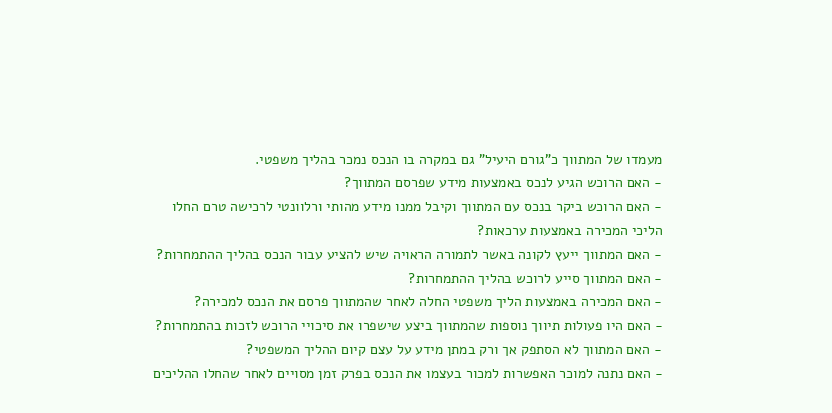מעמדו של המתווך כ"גורם היעיל" גם במקרה בו הנכס נמכר בהליך משפטי.
- האם הרוכש הגיע לנכס באמצעות מידע שפרסם המתווך?
- האם הרוכש ביקר בנכס עם המתווך וקיבל ממנו מידע מהותי ורלוונטי לרכישה טרם החלו הליכי המכירה באמצעות ערכאות?
- האם המתווך ייעץ לקונה באשר לתמורה הראויה שיש להציע עבור הנכס בהליך ההתמחרות?
- האם המתווך סייע לרוכש בהליך ההתמחרות?
- האם המכירה באמצעות הליך משפטי החלה לאחר שהמתווך פרסם את הנכס למכירה?
- האם היו פעולות תיווך נוספות שהמתווך ביצע שישפרו את סיכויי הרוכש לזכות בהתמחרות?
- האם המתווך לא הסתפק אך ורק במתן מידע על עצם קיום ההליך המשפטי?
- האם נתנה למוכר האפשרות למכור בעצמו את הנכס בפרק זמן מסויים לאחר שהחלו ההליכים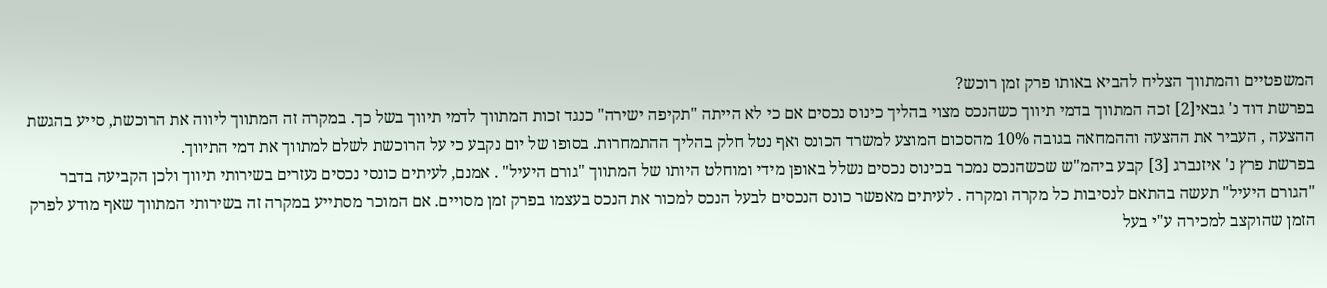המשפטיים והמתווך הצליח להביא באותו פרק זמן רוכש?
בפרשת דוד נ' גבאי[2] זכה המתווך בדמי תיווך כשהנכס מצוי בהליך כינוס נכסים אם כי לא הייתה "תקיפה ישירה" כנגד זכות המתווך לדמי תיווך בשל כך. במקרה זה המתווך ליווה את הרוכשת, סייע בהגשת ההצעה , העביר את ההצעה וההמחאה בגובה 10% מהסכום המוצע למשרד הכונס ואף נטל חלק בהליך ההתמחרות. בסופו של יום נקבע כי על הרוכשת לשלם למתווך את דמי התיווך.
בפרשת פרץ נ' איזנברג [3] קבע ביהמ"ש שכשהנכס נמכר בכינוס נכסים נשלל באופן מידי ומוחלט היותו של המתווך "גורם היעיל" . אמנם, לעיתים כונסי נכסים נעזרים בשירותי תיווך ולכן הקביעה בדבר "הגורם היעיל" תעשה בהתאם לנסיבות כל מקרה ומקרה . לעיתים מאפשר כונס הנכסים לבעל הנכס למכור את הנכס בעצמו בפרק זמן מסויים. אם המוכר מסתייע במקרה זה בשירותי המתווך שאף מודע לפרק הזמן שהוקצב למכירה ע"י בעל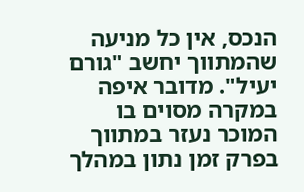הנכס, אין כל מניעה שהמתווך יחשב "גורם יעיל". מדובר איפה במקרה מסוים בו המוכר נעזר במתווך בפרק זמן נתון במהלך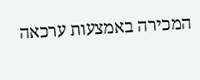המכירה באמצעות ערכאה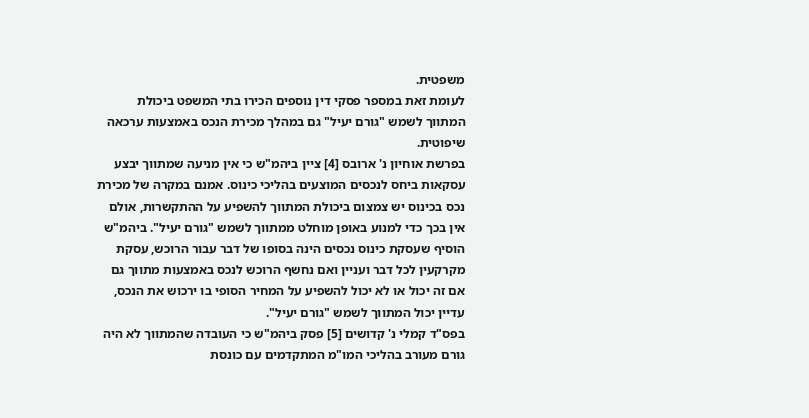משפטית.
לעומת זאת במספר פסקי דין נוספים הכירו בתי המשפט ביכולת המתווך לשמש "גורם יעיל" גם במהלך מכירת הנכס באמצעות ערכאה שיפוטית.
בפרשת אוחיון נ' ארובס [4] ציין ביהמ"ש כי אין מניעה שמתווך יבצע עסקאות ביחס לנכסים המוצעים בהליכי כינוס. אמנם במקרה של מכירת נכס בכינוס יש צמצום ביכולת המתווך להשפיע על ההתקשרות, אולם אין בכך כדי למנוע באופן מוחלט ממתווך לשמש "גורם יעיל". ביהמ"ש הוסיף שעסקת כינוס נכסים הינה בסופו של דבר עבור הרוכש, עסקת מקרקעין לכל דבר ועניין ואם נחשף הרוכש לנכס באמצעות מתווך גם אם זה יכול או לא יכול להשפיע על המחיר הסופי בו ירכוש את הנכס, עדיין יכול המתווך לשמש "גורם יעיל".
בפס"ד קמלי נ' קדושים [5] פסק ביהמ"ש כי העובדה שהמתווך לא היה גורם מעורב בהליכי המו"מ המתקדמים עם כונסת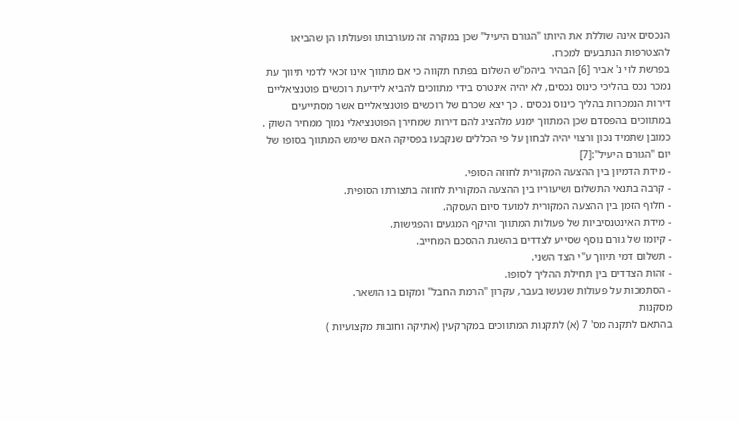הנכסים אינה שוללת את היותו "הגורם היעיל" שכן במקרה זה מעורבותו ופעולתו הן שהביאו להצטרפות הנתבעים למכרז.
בפרשת לוי נ' אביר [6] הבהיר ביהמ"ש השלום בפתח תקווה כי אם מתווך אינו זכאי לדמי תיווך עת נמכר נכס בהליכי כינוס נכסים, לא יהיה אינטרס בידי מתווכים להביא לידיעת רוכשים פוטנציאליים דירות הנמכרות בהליך כינוס נכסים . כך יצא שכרם של רוכשים פוטנציאליים אשר מסתייעים במתווכים בהפסדם שכן המתווך ימנע מלהציג להם דירות שמחירן הפוטנציאלי נמוך ממחיר השוק .
כמובן שתמיד נכון ורצוי יהיה לבחון על פי הכללים שנקבעו בפסיקה האם שימש המתווך בסופו של יום "הגורם היעיל":[7]
- מידת הדמיון בין ההצעה המקורית לחוזה הסופי.
- קרבה בתנאי התשלום ושיעוריו בין ההצעה המקורית לחוזה בתצורתו הסופית.
- חלוף הזמן בין ההצעה המקורית למועד סיום העסקה.
- מידת האינטנסיביות של פעולות המתווך והיקף המגעים והפגישות.
- קיומו של גורם נוסף שסייע לצדדים בהשגת ההסכם המחייב.
- תשלום דמי תיווך ע"י הצד השני.
- זהות הצדדים בין תחילת ההליך לסופו.
- הסתמכות על פעולות שנעשו בעבר, עקרון "הרמת החבל" ומקום בו הושאר.
מסקנות
בהתאם לתקנה מס' 7 (א) לתקנות המתווכים במקרקעין (אתיקה וחובות מקצועיות )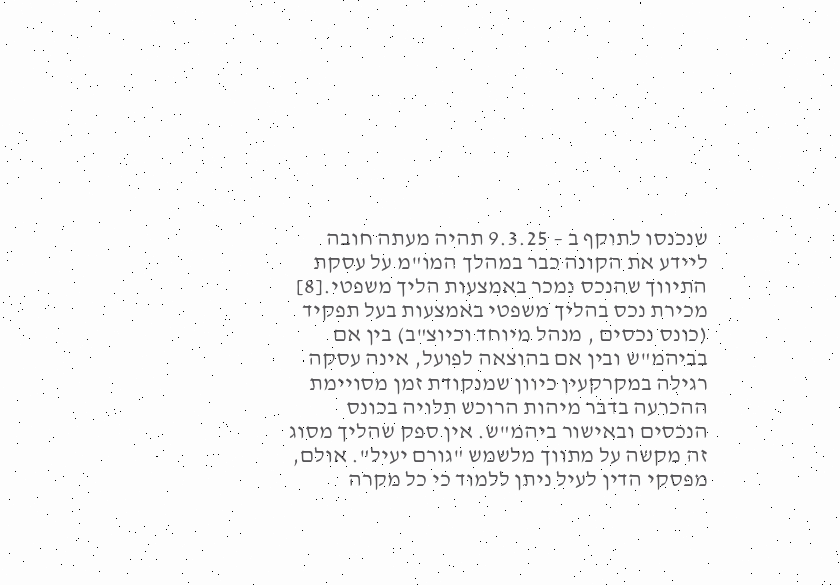שנכנסו לתוקף ב – 9.3.25 תהיה מעתה חובה ליידע את הקונה כבר במהלך המו"מ על עסקת התיווך שהנכס נמכר באמצעות הליך משפטי.[8]
מכירת נכס בהליך משפטי באמצעות בעל תפקיד (כונס נכסים , מנהל מיוחד וכיוצ"ב) בין אם בביהמ"ש ובין אם בהוצאה לפועל, אינה עסקה רגילה במקרקעין כיוון שמנקודת זמן מסויימת ההכרעה בדבר מיהות הרוכש תלויה בכונס הנכסים ובאישור ביהמ"ש. אין ספק שהליך מסוג זה מקשה על מתווך מלשמש "גורם יעיל". אולם, מפסקי הדין לעיל ניתן ללמוד כי כל מקרה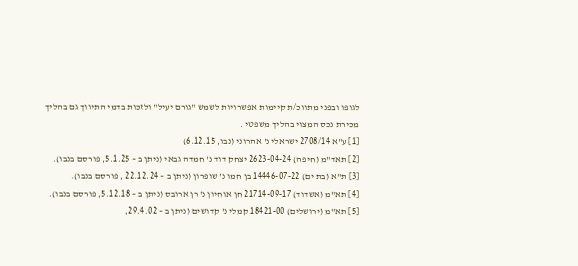לגופו ובפני מתווכ/ת קיימות אפשרויות לשמש "גורם יעיל" ולזכות בדמי התיווך גם בהליך מכירת נכס המצוי בהליך משפטי .
[1] ע"א 2708/14 ישראלי נ' אהרוני (נבו, 6.12.15)
[2] תאד"מ (חיפה) 2623-04-24 יצחק דוד נ' חמדה גבאי (ניתן ב – 5.1.25, פורסם בנבו).
[3] ת"א (בת ים) 14446-07-22 בן חמו נ' שופרון (ניתן ב – 22.12.24 , פורסם בנבו).
[4] תא"מ (אשדוד) 21714-09-17 חן אוחיון נ' רן ארובס (ניתן ב – 5.12.18, פורסם בנבו).
[5] תא"מ (ירושלים) 18421-00 קמלי נ' קדושים (ניתן ב – 29.4.02,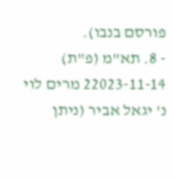פורסם בנבו).
- 8. תא"מ (פ"ת) 22023-11-14 מרים לוי נ' יגאל אביר (ניתן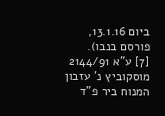ביום 13.1.16, פורסם בנבו).
[7] ע"א 2144/91 מוסקוביץ נ' עזבון המנוח ביר פ"ד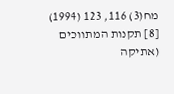מח(3) 116, 123 (1994)
[8] תקנות המתווכים (אתיקה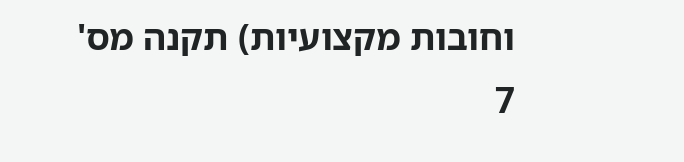וחובות מקצועיות) תקנה מס' 7